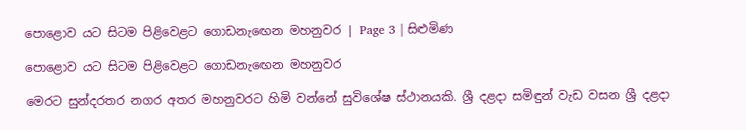පොළොව යට සිටම පිළිවෙළට ගොඩනැඟෙන මහනුවර | Page 3 | සිළුමිණ

පොළොව යට සිටම පිළිවෙළට ගොඩනැඟෙන මහනුවර

මෙරට සුන්දරතර නගර අතර මහනුවරට හිමි වන්නේ සුවිශේෂ ස්ථානයකි. ශ්‍රී දළදා සමිඳුන් වැඩ වසන ශ්‍රී දළදා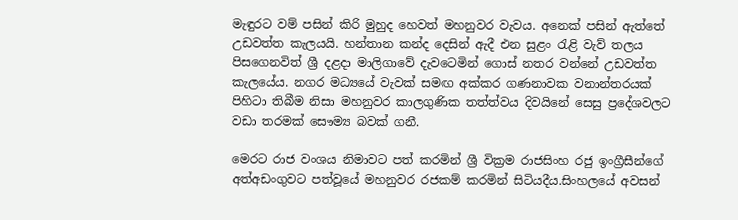මැඳුරට වම් පසින් කිරි මුහුද හෙවත් මහනුවර වැවය. අනෙක් පසින් ඇත්තේ උඩවත්ත කැලයයි. හන්තාන කන්ද දෙසින් ඇදී එන සුළං රැළි වැව් තලය පිසගෙනවිත් ශ්‍රී දළදා මාලිගාවේ දැවටෙමින් ගොස් නතර වන්නේ උඩවත්ත කැලයේය. නගර මධ්‍යයේ වැවක් සමඟ අක්කර ගණනාවක වනාන්තරයක් පිහිටා තිබීම නිසා මහනුවර කාලගුණික තත්ත්වය දිවයිනේ සෙසු ප්‍රදේශවලට වඩා තරමක් සෞම්‍ය බවක් ගනී.

මෙරට රාජ වංශය නිමාවට පත් කරමින් ශ්‍රී වික්‍රම රාජසිංහ රජු ඉංග්‍රීසීන්ගේ අත්අඩංගුවට පත්වූයේ මහනුවර රජකම් කරමින් සිටියදීය.සිංහලයේ අවසන්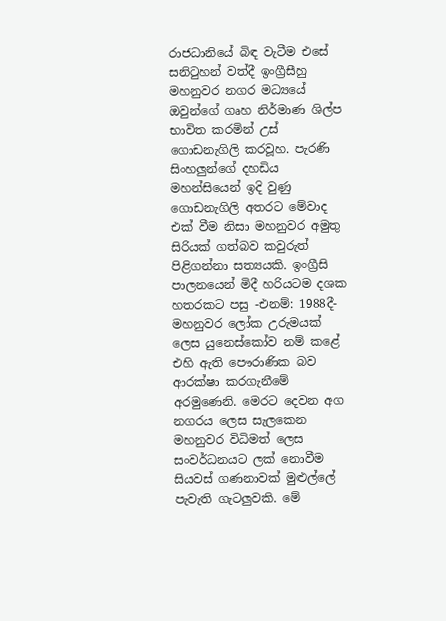රාජධානියේ බිඳ වැටීම එසේ සනිටුහන් වත්දී ඉංග්‍රීසීහු මහනුවර නගර මධ්‍යයේ ඔවුන්ගේ ගෘහ නිර්මාණ ශිල්ප භාවිත කරමින් උස් ගොඩනැගිලි කරවූහ. පැරණි සිංහලුන්ගේ දහඩිය මහන්සියෙන් ඉදි වුණු ගොඩනැගිලි අතරට මේවාද එක් වීම නිසා මහනුවර අමුතු සිරියක් ගත්බව කවුරුත් පිළිගන්නා සත්‍යයකි. ඉංග්‍රීසි පාලනයෙන් මිදී හරියටම දශක හතරකට පසු -එනම්: 1988දී- මහනුවර ලෝක උරුමයක් ලෙස යුනෙස්කෝව නම් කළේ එහි ඇති පෞරාණික බව ආරක්ෂා කරගැනීමේ අරමුණෙනි. මෙරට දෙවන අග නගරය ලෙස සැලකෙන මහනුවර විධිමත් ලෙස සංවර්ධනයට ලක් නොවීම සියවස් ගණනාවක් මුළුල්ලේ පැවැති ගැටලුවකි. මේ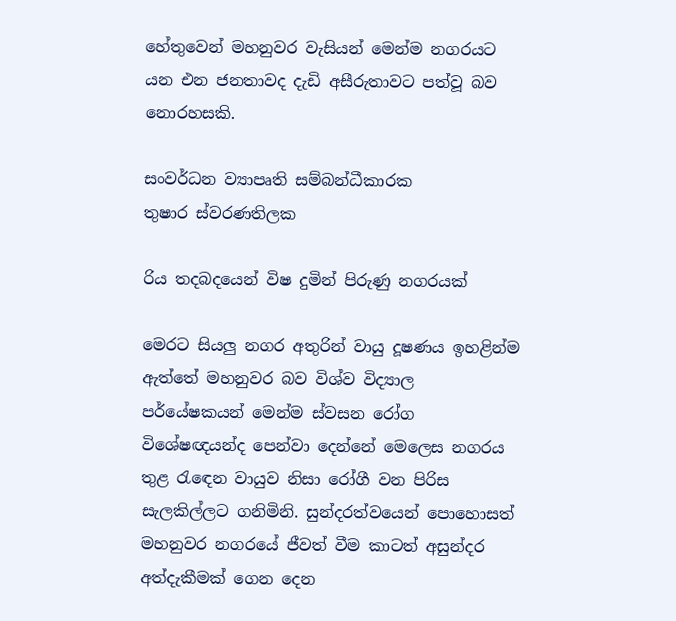හේතුවෙන් මහනුවර වැසියන් මෙන්ම නගරයට යන එන ජනතාවද දැඩි අසීරුතාවට පත්වූ බව නොරහසකි.

සංවර්ධන ව්‍යාපෘති සම්බන්ධීකාරක
තුෂාර ස්වරණතිලක

රිය තදබදයෙන් විෂ දුමින් පිරුණු නගරයක්

මෙරට සියලු නගර අතුරින් වායු දූෂණය ඉහළින්ම ඇත්තේ මහනුවර බව විශ්ව විද්‍යාල පර්යේෂකයන් මෙන්ම ස්වසන රෝග විශේෂඥයන්ද පෙන්වා දෙන්නේ මෙලෙස නගරය තුළ රැඳෙන වායුව නිසා රෝගී වන පිරිස සැලකිල්ලට ගනිමිනි. සුන්දරත්වයෙන් පොහොසත් මහනුවර නගරයේ ජීවත් වීම කාටත් අසුන්දර අත්දැකීමක් ගෙන දෙන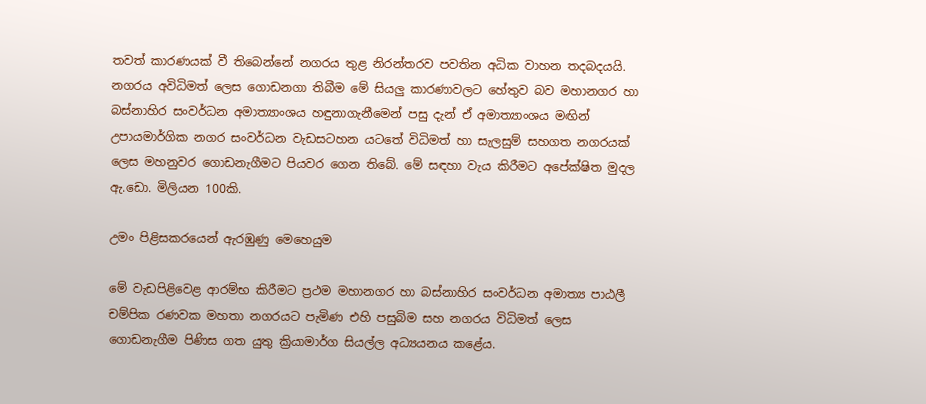තවත් කාරණයක් වී තිබෙන්නේ නගරය තුළ නිරන්තරව පවතින අධික වාහන තදබදයයි. නගරය අවිධිමත් ලෙස ගොඩනගා තිබීම මේ සියලු කාරණාවලට හේතුව බව මහානගර හා බස්නාහිර සංවර්ධන අමාත්‍යාංශය හඳුනාගැනීමෙන් පසු දැන් ඒ අමාත්‍යාංශය මඟින් උපායමාර්ගික නගර සංවර්ධන වැඩසටහන යටතේ විධිමත් හා සැලසුම් සහගත නගරයක් ලෙස මහනුවර ගොඩනැගීමට පියවර ගෙන තිබේ. මේ සඳහා වැය කිරීමට අපේක්ෂිත මුදල ඇ.ඩො. මිලියන 100කි.

උමං පිළිසකරයෙන් ඇරඹුණු මෙහෙයුම

මේ වැඩපිළිවෙළ ආරම්භ කිරීමට ප්‍රථම මහානගර හා බස්නාහිර සංවර්ධන අමාත්‍ය පාඨලී චම්පික රණවක මහතා නගරයට පැමිණ එහි පසුබිම සහ නගරය විධිමත් ලෙස ගොඩනැගීම පිණිස ගත යුතු ක්‍රියාමාර්ග සියල්ල අධ්‍යයනය කළේය.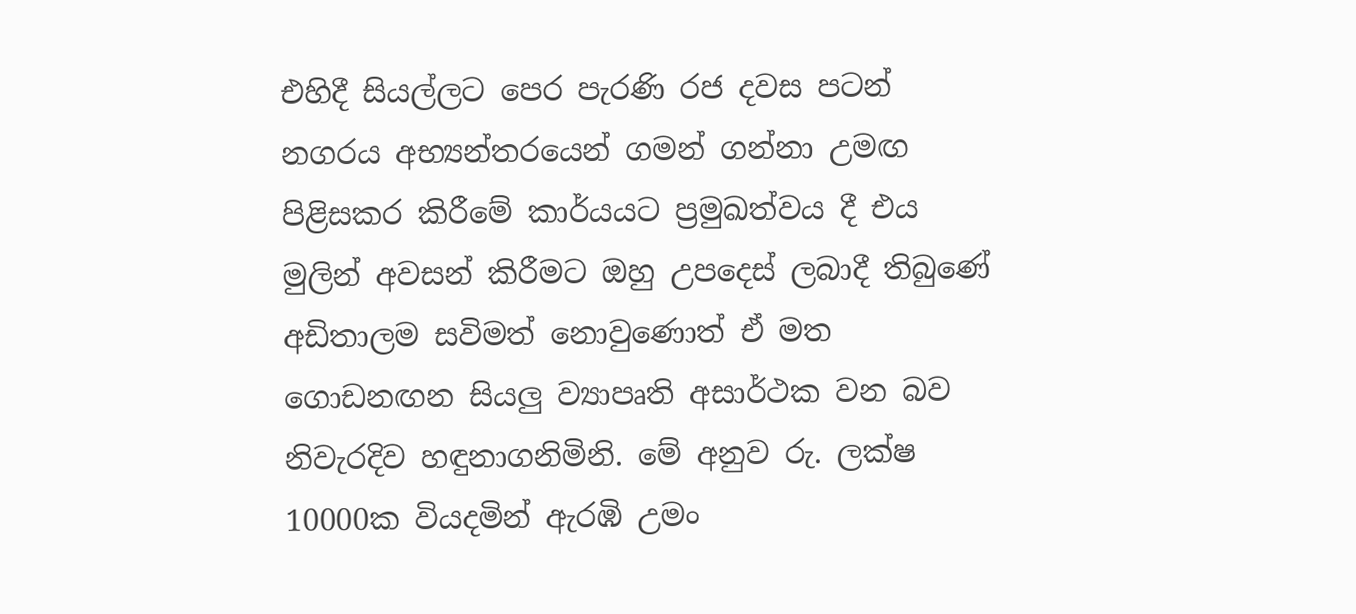එහිදී සියල්ලට පෙර පැරණි රජ දවස පටන් නගරය අභ්‍යන්තරයෙන් ගමන් ගන්නා උමඟ පිළිසකර කිරීමේ කාර්යයට ප්‍රමුඛත්වය දී එය මුලින් අවසන් කිරීමට ඔහු උපදෙස් ලබාදී තිබුණේ අඩිතාලම සවිමත් නොවුණොත් ඒ මත ගොඩනඟන සියලු ව්‍යාපෘති අසාර්ථක වන බව නිවැරදිව හඳුනාගනිමිනි. මේ අනුව රු. ලක්ෂ 10000ක වියදමින් ඇරඹි උමං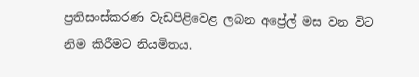ප්‍රතිසංස්කරණ වැඩපිළිවෙළ ලබන අප්‍රේල් මස වන විට නිම කිරීමට නියමිතය.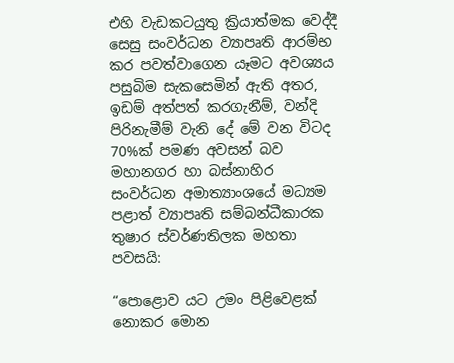එහි වැඩකටයුතු ක්‍රියාත්මක වෙද්දී සෙසු සංවර්ධන ව්‍යාපෘති ආරම්භ කර පවත්වාගෙන යෑමට අවශ්‍යය පසුබිම සැකසෙමින් ඇති අතර, ඉඩම් අත්පත් කරගැනීම්, වන්දි පිරිනැමීම් වැනි දේ මේ වන විටද 70%ක් පමණ අවසන් බව මහානගර හා බස්නාහිර සංවර්ධන අමාත්‍යාංශයේ මධ්‍යම පළාත් ව්‍යාපෘති සම්බන්ධීකාරක තුෂාර ස්වර්ණතිලක මහතා පවසයි:

“පොළොව යට උමං පිළිවෙළක් නොකර මොන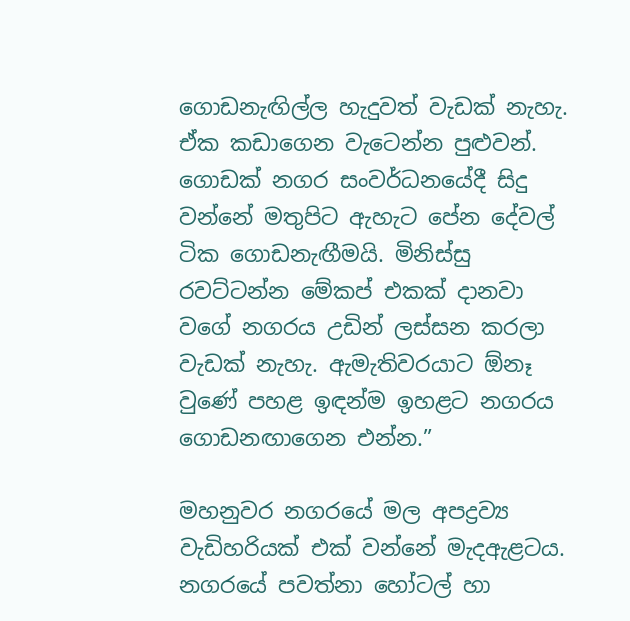ගොඩනැඟිල්ල හැදුවත් වැඩක් නැහැ. ඒක කඩාගෙන වැටෙන්න පුළුවන්. ගොඩක් නගර සංවර්ධනයේදී සිදු වන්නේ මතුපිට ඇහැට පේන දේවල් ටික ගොඩනැඟීමයි. මිනිස්සු රවට්ටන්න මේකප් එකක් දානවා වගේ නගරය උඩින් ලස්සන කරලා වැඩක් නැහැ. ඇමැතිවරයාට ඕනෑ වුණේ පහළ ඉඳන්ම ඉහළට නගරය ගොඩනඟාගෙන එන්න.”

මහනුවර නගරයේ මල අපද්‍රව්‍ය වැඩිහරියක් එක් වන්නේ මැදඇළටය. නගරයේ පවත්නා හෝටල් හා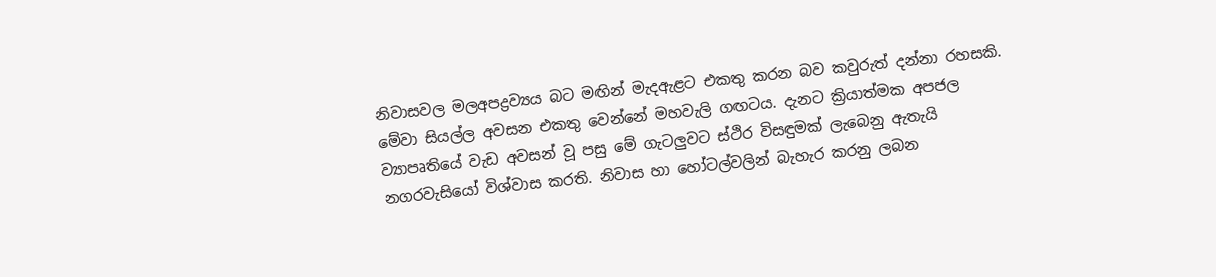නිවාසවල මලඅපද්‍රව්‍යය බට මඟින් මැදඇළට එකතු කරන බව කවුරුත් දන්නා රහසකි. මේවා සියල්ල අවසන එකතු වෙන්නේ මහවැලි ගඟටය. දැනට ක්‍රියාත්මක අපජල ව්‍යාපෘතියේ වැඩ අවසන් වූ පසු මේ ගැටලුවට ස්ථිර විසඳුමක් ලැබෙනු ඇතැයි නගරවැසියෝ විශ්වාස කරති. නිවාස හා හෝටල්වලින් බැහැර කරනු ලබන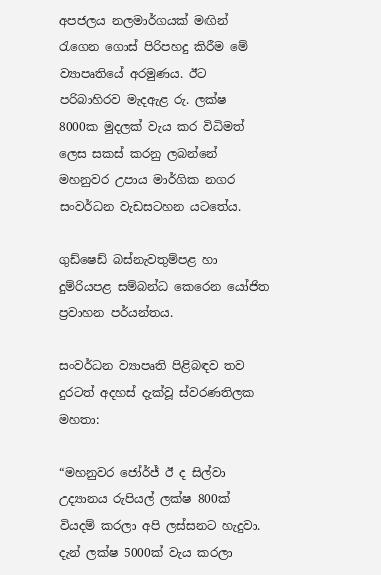අපජලය නලමාර්ගයක් මඟින් රැගෙන ගොස් පිරිපහදු කිරීම මේ ව්‍යාපෘතියේ අරමුණය. ඊට පරිබාහිරව මැදඇළ රු. ලක්ෂ 8000ක මුදලක් වැය කර විධිමත් ලෙස සකස් කරනු ලබන්නේ මහනුවර උපාය මාර්ගික නගර සංවර්ධන වැඩසටහන යටතේය.

ගුඩ්ෂෙඩ් බස්නැවතුම්පළ හා දුම්රියපළ සම්බන්ධ කෙරෙන යෝජිත ප්‍රවාහන පර්යන්තය.

සංවර්ධන ව්‍යාපෘති පිළිබඳව තව දුරටත් අදහස් දැක්වූ ස්වරණතිලක මහතා:

“මහනුවර ජෝර්ජ් ඊ ද සිල්වා උද්‍යානය රුපියල් ලක්ෂ 800ක් වියදම් කරලා අපි ලස්සනට හැදුවා. දැන් ලක්ෂ 5000ක් වැය කරලා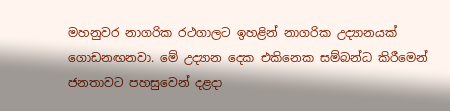මහනුවර නාගරික රථගාලට ඉහළින් නාගරික උද්‍යානයක් ගොඩනඟනවා. මේ උද්‍යාන දෙක එකිනෙක සම්බන්ධ කිරීමෙන් ජනතාවට පහසුවෙන් දළදා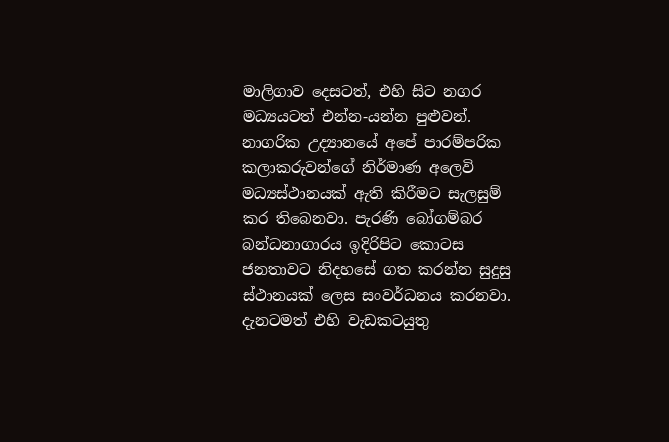මාලිගාව දෙසටත්, එහි සිට නගර මධ්‍යයටත් එන්න-යන්න පුළුවන්. නාගරික උද්‍යානයේ අපේ පාරම්පරික කලාකරුවන්ගේ නිර්මාණ අලෙවි මධ්‍යස්ථානයක් ඇති කිරීමට සැලසුම් කර තිබෙනවා. පැරණි බෝගම්බර බන්ධනාගාරය ඉදිරිපිට කොටස ජනතාවට නිදහසේ ගත කරන්න සුදුසු ස්ථානයක් ලෙස සංවර්ධනය කරනවා. දැනටමත් එහි වැඩකටයුතු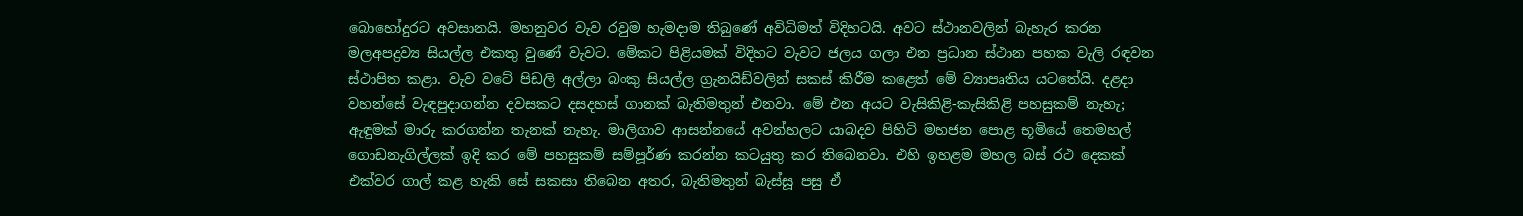බොහෝදුරට අවසානයි. මහනුවර වැව රවුම හැමදාම තිබුණේ අවිධිමත් විදිහටයි. අවට ස්ථානවලින් බැහැර කරන මලඅපද්‍රව්‍ය සියල්ල එකතු වුණේ වැවට. මේකට පිළියමක් විදිහට වැවට ජලය ගලා එන ප්‍රධාන ස්ථාන පහක වැලි රඳවන ස්ථාපිත කළා. වැව වටේ පිඩලි අල්ලා බංකු සියල්ල ග්‍රැනයිඩ්වලින් සකස් කිරීම කළෙත් මේ ව්‍යාපෘතිය යටතේයි. දළදා වහන්සේ වැඳපුදාගන්න දවසකට දසදහස් ගානක් බැතිමතුන් එනවා. මේ එන අයට වැසිකිළි-කැසිකිළි පහසුකම් නැහැ; ඇඳුමක් මාරු කරගන්න තැනක් නැහැ. මාලිගාව ආසන්නයේ අවන්හලට යාබදව පිහිටි මහජන පොළ භූමියේ තෙමහල් ගොඩනැගිල්ලක් ඉදි කර මේ පහසුකම් සම්පූර්ණ කරන්න කටයුතු කර තිබෙනවා. එහි ඉහළම මහල බස් රථ දෙකක් එක්වර ගාල් කළ හැකි සේ සකසා තිබෙන අතර, බැතිමතුන් බැස්සූ පසු ඒ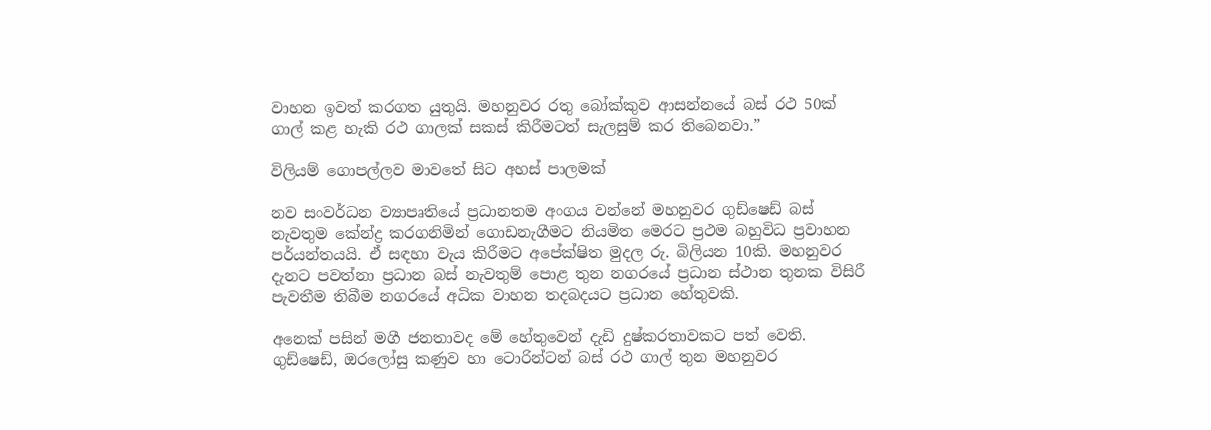වාහන ඉවත් කරගත යුතුයි. මහනුවර රතු බෝක්කුව ආසන්නයේ බස් රථ 50ක් ගාල් කළ හැකි රථ ගාලක් සකස් කිරීමටත් සැලසුම් කර තිබෙනවා.”

විලියම් ගොපල්ලව මාවතේ සිට අහස් පාලමක්

නව සංවර්ධන ව්‍යාපෘතියේ ප්‍රධානතම අංගය වන්නේ මහනුවර ගුඩ්ෂෙඩ් බස් නැවතුම කේන්ද්‍ර කරගනිමින් ගොඩනැගීමට නියමිත මෙරට ප්‍රථම බහුවිධ ප්‍රවාහන පර්යන්තයයි. ඒ සඳහා වැය කිරීමට අපේක්ෂිත මුදල රු. බිලියන 10කි. මහනුවර දැනට පවත්නා ප්‍රධාන බස් නැවතුම් පොළ තුන නගරයේ ප්‍රධාන ස්ථාන තුනක විසිරී පැවතීම තිබීම නගරයේ අධික වාහන තදබදයට ප්‍රධාන හේතුවකි.

අනෙක් පසින් මගී ජනතාවද මේ හේතුවෙන් දැඩි දුෂ්කරතාවකට පත් වෙති. ගුඩ්ෂෙඩ්, ඔරලෝසු කණුව හා ටොරින්ටන් බස් රථ ගාල් තුන මහනුවර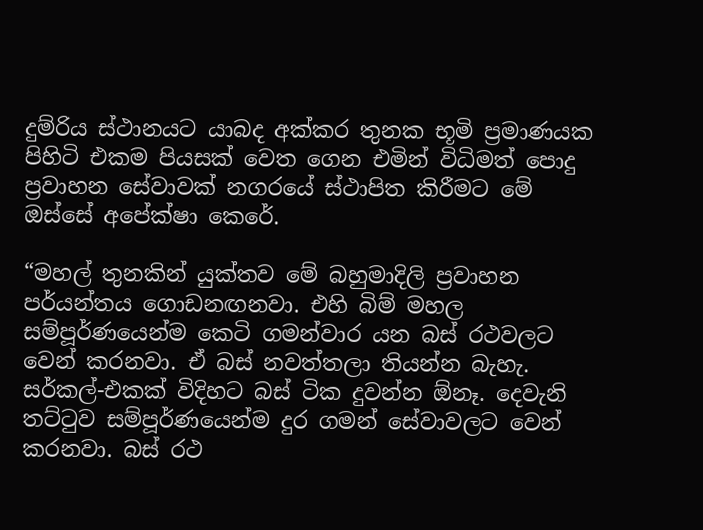දුම්රිය ස්ථානයට යාබද අක්කර තුනක භූමි ප්‍රමාණයක පිහිටි එකම පියසක් වෙත ගෙන එමින් විධිමත් පොදු ප්‍රවාහන සේවාවක් නගරයේ ස්ථාපිත කිරීමට මේ ඔස්සේ අපේක්ෂා කෙරේ.

“මහල් තුනකින් යුක්තව මේ බහුමාදිලි ප්‍රවාහන පර්යන්තය ගොඩනඟනවා. එහි බිම් මහල සම්පූර්ණයෙන්ම කෙටි ගමන්වාර යන බස් රථවලට වෙන් කරනවා. ඒ බස් නවත්තලා තියන්න බැහැ. සර්කල්-එකක් විදිහට බස් ටික දුවන්න ඕනෑ. දෙවැනි තට්ටුව සම්පූර්ණයෙන්ම දුර ගමන් සේවාවලට වෙන් කරනවා. බස් රථ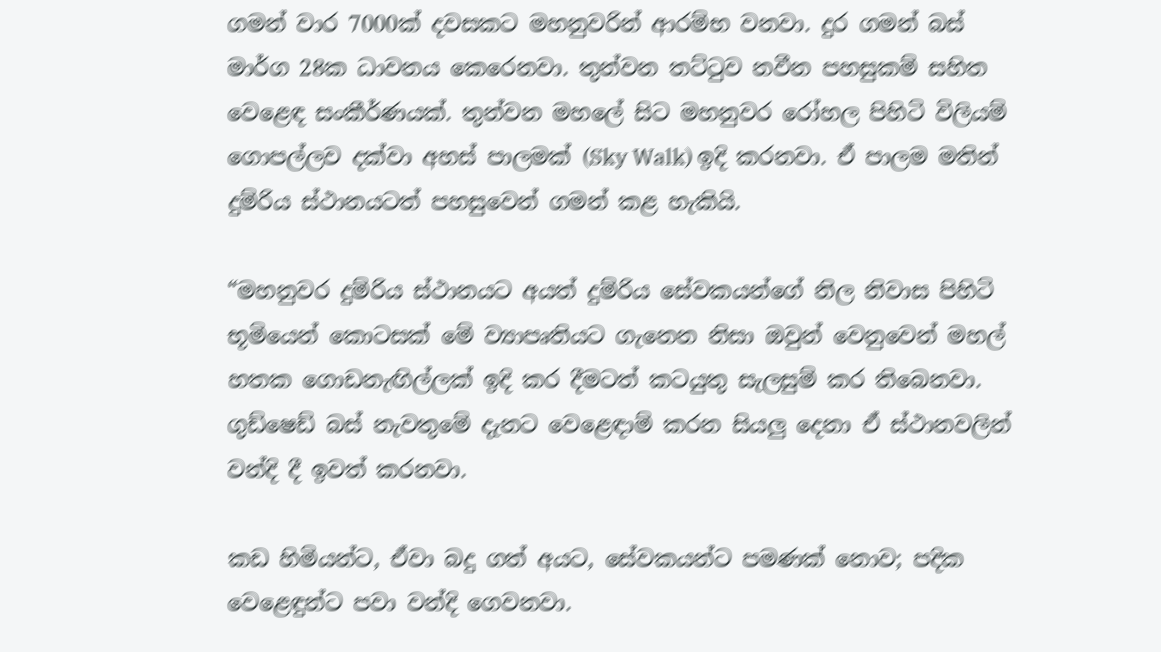ගමන් වාර 7000ක් දවසකට මහනුවරින් ආරම්භ වනවා. දුර ගමන් බස් මාර්ග 28ක ධාවනය කෙරෙනවා. තුන්වන තට්ටුව නවීන පහසුකම් සහිත වෙළෙඳ සංකීර්ණයක්. තුන්වන මහලේ සිට මහනුවර රෝහල පිහිටි විලියම් ගොපල්ලව දක්වා අහස් පාලමක් (Sky Walk) ඉදි කරනවා. ඒ පාලම මතින් දුම්රිය ස්ථානයටත් පහසුවෙන් ගමන් කළ හැකියි.

“මහනුවර දුම්රිය ස්ථානයට අයත් දුම්රිය සේවකයන්ගේ නිල නිවාස පිහිටි භූමියෙන් කොටසක් මේ ව්‍යාපෘතියට ගැනෙන නිසා ඔවුන් වෙනුවෙන් මහල් හතක ගොඩනැඟිල්ලක් ඉදි කර දීමටත් කටයුතු සැලසුම් කර තිබෙනවා. ගුඩ්ෂෙඩ් බස් නැවතුමේ දැනට වෙළෙඳාම් කරන සියලු දෙනා ඒ ස්ථානවලින් වන්දි දී ඉවත් කරනවා.

කඩ හිමියන්ට, ඒවා බදු ගත් අයට, සේවකයන්ට පමණක් නොව; පදික වෙළෙඳුන්ට පවා වන්දි ගෙවනවා.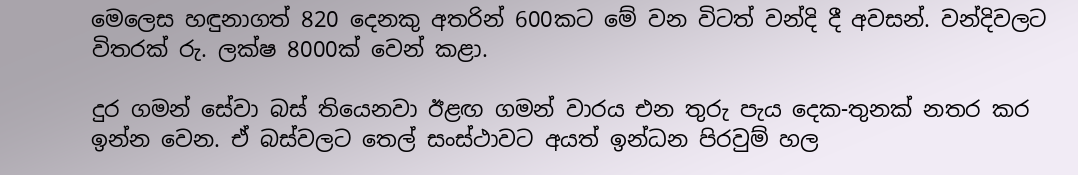මෙලෙස හඳුනාගත් 820 දෙනකු අතරින් 600කට මේ වන විටත් වන්දි දී අවසන්. වන්දිවලට විතරක් රු. ලක්ෂ 8000ක් වෙන් කළා.

දුර ගමන් සේවා බස් තියෙනවා ඊළඟ ගමන් වාරය එන තුරු පැය දෙක-තුනක් නතර කර ඉන්න වෙන. ඒ බස්වලට තෙල් සංස්ථාවට අයත් ඉන්ධන පිරවුම් හල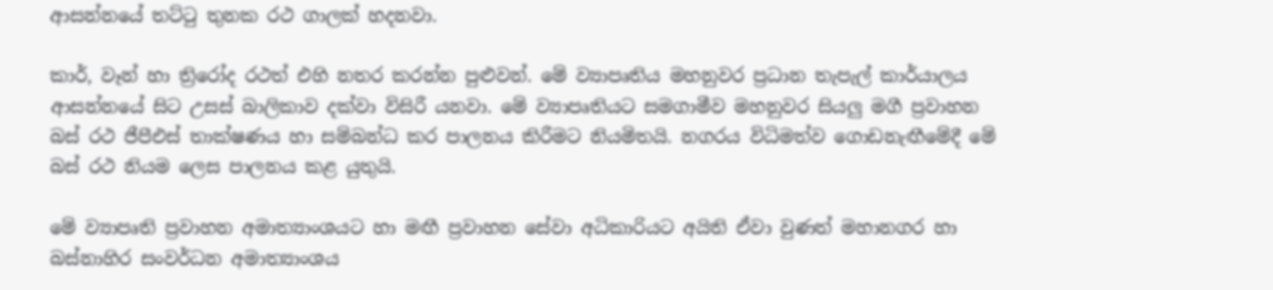ආසන්නයේ තට්ටු තුනක රථ ගාලක් හදනවා.

කාර්, වෑන් හා ත්‍රිරෝද රථත් එහි නතර කරන්න පුළුවන්. මේ ව්‍යාපෘතිය මහනුවර ප්‍රධාන තැපැල් කාර්යාලය ආසන්නයේ සිට උසස් බාලිකාව දක්වා විසිරී යනවා. මේ ව්‍යාපෘතියට සමගාමීව මහනුවර සියලු මගී ප්‍රවාහන බස් රථ ජීපීඑස් තාක්ෂණය හා සම්බන්ධ කර පාලනය කිරීමට නියමිතයි. නගරය විධිමත්ව ගොඩනැඟීමේදී මේ බස් රථ නියම ලෙස පාලනය කළ යුතුයි.

මේ ව්‍යාපෘති ප්‍රවාහන අමාත්‍යාංශයට හා මඟී ප්‍රවාහන සේවා අධිකාරියට අයිති ඒවා වුණත් මහානගර හා බස්නාහිර සංවර්ධන අමාත්‍යාංශය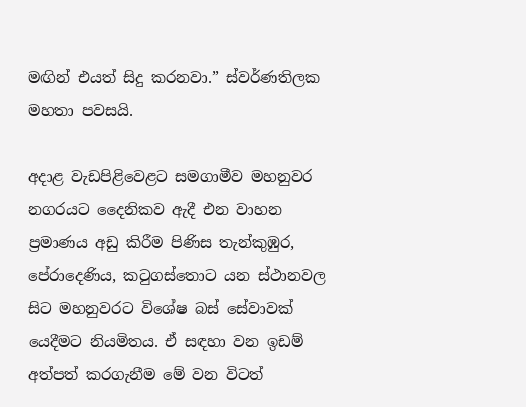මඟින් එයත් සිදු කරනවා.” ස්වර්ණතිලක මහතා පවසයි.

අදාළ වැඩපිළිවෙළට සමගාමීව මහනුවර නගරයට දෛනිකව ඇදී එන වාහන ප්‍රමාණය අඩු කිරීම පිණිස තැන්කුඹුර, පේරාදෙණිය, කටුගස්තොට යන ස්ථානවල සිට මහනුවරට විශේෂ බස් සේවාවක් යෙදීමට නියමිතය. ඒ සඳහා වන ඉඩම් අත්පත් කරගැනීම මේ වන විටත්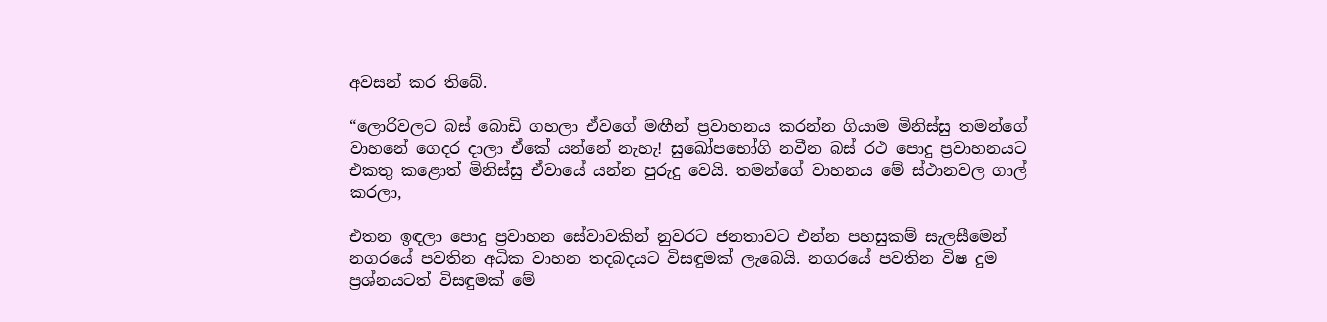අවසන් කර තිබේ.

“ලොරිවලට බස් බොඩි ගහලා ඒවගේ මඟීන් ප්‍රවාහනය කරන්න ගියාම මිනිස්සු තමන්ගේ වාහනේ ගෙදර දාලා ඒකේ යන්නේ නැහැ! සුඛෝපභෝගි නවීන බස් රථ පොදු ප්‍රවාහනයට එකතු කළොත් මිනිස්සු ඒවායේ යන්න පුරුදු වෙයි. තමන්ගේ වාහනය මේ ස්ථානවල ගාල් කරලා,

එතන ඉඳලා පොදු ප්‍රවාහන සේවාවකින් නුවරට ජනතාවට එන්න පහසුකම් සැලසීමෙන් නගරයේ පවතින අධික වාහන තදබදයට විසඳුමක් ලැබෙයි. නගරයේ පවතින විෂ දුම ප්‍රශ්නයටත් විසඳුමක් මේ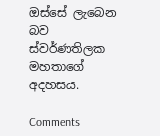ඔස්සේ ලැබෙන බව ස්වර්ණතිලක මහතාගේ අදහසය.

Comments